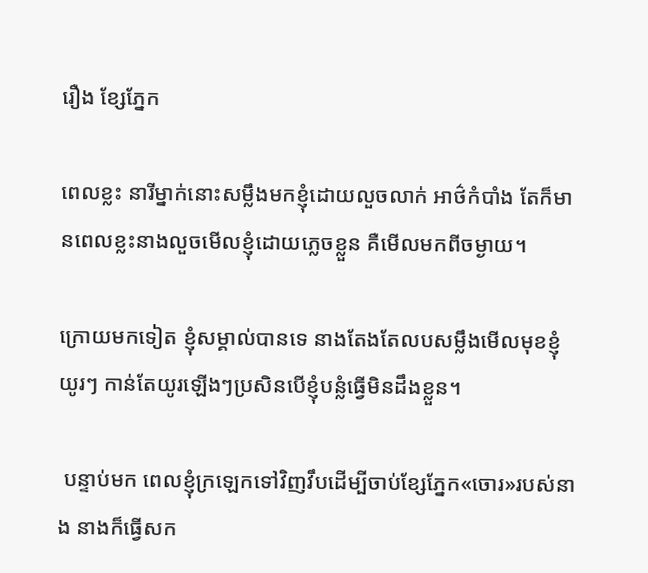រឿង ខ្សែភ្នែក

ពេលខ្លះ នារីម្នាក់នោះសម្លឹងមកខ្ញុំដោយលួចលាក់ អាថ៌កំបាំង តែក៏មានពេលខ្លះនាងលួចមើលខ្ញុំដោយភ្លេចខ្លួន គឺមើលមកពីចម្ងាយ។

ក្រោយមកទៀត ខ្ញុំសម្គាល់បានទេ នាងតែងតែលបសម្លឹងមើលមុខខ្ញុំយូរៗ កាន់តែយូរឡើងៗប្រសិនបើខ្ញុំបន្លំធ្វើមិនដឹងខ្លួន។

 បន្ទាប់មក ពេលខ្ញុំក្រឡេកទៅវិញវឹបដើម្បីចាប់ខ្សែភ្នែក«ចោរ»របស់នាង នាងក៏ធ្វើសក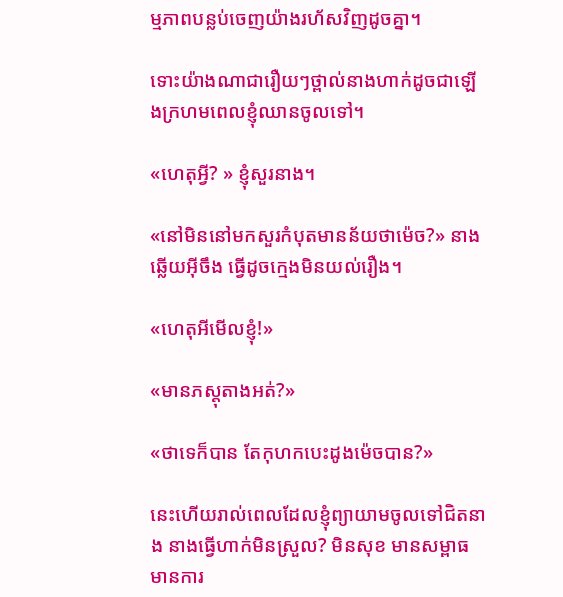ម្មភាពបន្លប់ចេញយ៉ាងរហ័សវិញដូចគ្នា។

ទោះយ៉ាងណាជារឿយៗថ្ពាល់នាងហាក់ដូចជាឡើងក្រហមពេលខ្ញុំឈានចូលទៅ។

«ហេតុអ្វី? » ខ្ញុំសួរនាង។

«នៅមិននៅមកសួរកំបុតមានន័យថាម៉េច?» នាងឆ្លើយអ៊ីចឹង ធ្វើដូចក្មេងមិនយល់រឿង។

«ហេតុអីមើលខ្ញុំ!»

«មានភស្តុតាងអត់?»

«ថាទេក៏បាន តែកុហកបេះដូងម៉េចបាន?»

នេះហើយរាល់ពេលដែលខ្ញុំព្យាយាមចូលទៅជិតនាង នាងធ្វើហាក់មិនស្រួល? មិនសុខ មានសម្ពាធ មានការ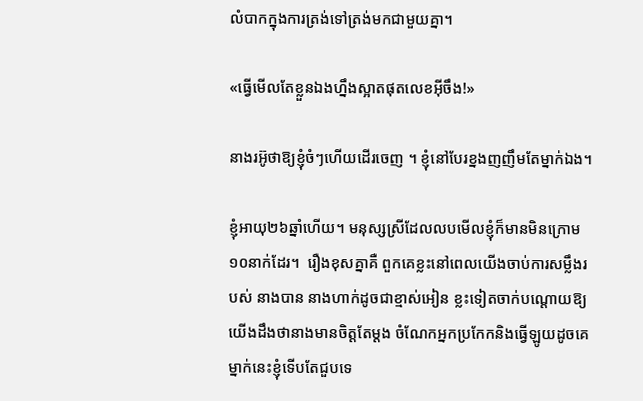លំបាកក្នុងការត្រង់ទៅត្រង់មកជាមួយគ្នា។

«ធ្វើមើលតែខ្លួនឯងហ្នឹងស្អាតផុតលេខអ៊ីចឹង!»

នាងរអ៊ូថាឱ្យខ្ញុំចំៗហើយដើរចេញ ។ ខ្ញុំនៅបែរខ្នងញញឹមតែម្នាក់ឯង។

ខ្ញុំអាយុ២៦ឆ្នាំហើយ។ មនុស្សស្រីដែលលបមើលខ្ញុំក៏មានមិនក្រោម១០នាក់ដែរ។  រឿងខុសគ្នាគឺ ពួកគេខ្លះនៅពេលយើងចាប់ការសម្លឹងរបស់ នាងបាន នាងហាក់ដូចជាខ្មាស់អៀន ខ្លះទៀតចាក់បណ្តោយឱ្យយើងដឹងថានាងមានចិត្តតែម្តង ចំណែកអ្នកប្រកែកនិងធ្វើឡូយដូចគេម្នាក់នេះខ្ញុំទើបតែជួបទេ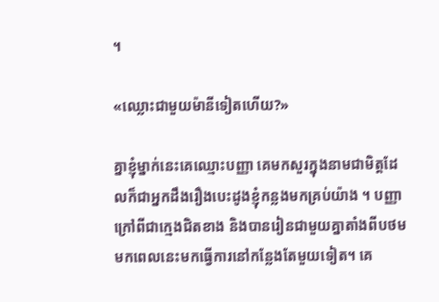។

«ឈ្លោះជាមួយម៉ានីទៀតហើយ?»

គ្នាខ្ញុំម្នាក់នេះគេឈ្មោះបញ្ញា គេមកសួរក្នុងនាមជាមិត្តដែលក៏ជាអ្នកដឹងរឿងបេះដូងខ្ញុំកន្លងមកគ្រប់យ៉ាង ។ បញ្ញាក្រៅពីជាក្មេងជិតខាង និងបានរៀនជាមួយគ្នាតាំងពីបថមមកពេលនេះមកធ្វើការនៅកន្លែងតែមួយទៀត។ គេ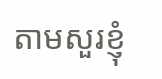តាមសួរខ្ញុំ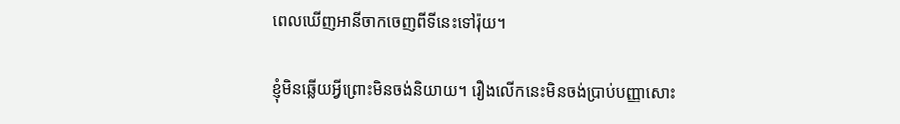ពេលឃើញអានីចាកចេញពីទីនេះទៅរ៉ុយ។

ខ្ញុំមិនឆ្លើយអ្វីព្រោះមិនចង់និយាយ។ រឿងលើកនេះមិនចង់ប្រាប់បញ្ញាសោះ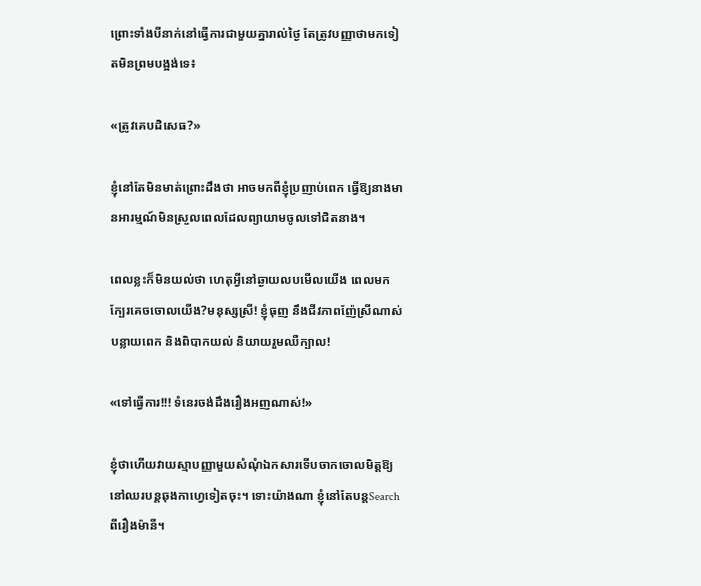ព្រោះទាំងបីនាក់នៅធ្វើការជាមួយគ្នារាល់ថ្ងៃ តែត្រូវបញ្ញាថាមកទៀតមិនព្រមបង្អង់ទេ៖

«ត្រូវគេបដិសេធ?»

ខ្ញុំនៅតែមិនមាត់ព្រោះដឹងថា អាចមកពីខ្ញុំប្រញាប់ពេក ធ្វើឱ្យនាងមានអារម្មណ៍មិនស្រួលពេលដែលព្យាយាមចូលទៅជិតនាង។

ពេលខ្លះក៏មិនយល់ថា ហេតុអ្វីនៅឆ្ងាយលបមើលយើង ពេលមកក្បែរគេចចោលយើង?មនុស្សស្រី! ខ្ញុំធុញ នឹងជីវភាពញ៉ែស្រីណាស់ បន្លាយពេក និងពិបាកយល់ និយាយរួមឈឺក្បាល!

«ទៅធ្វើការ!!! ទំនេរចង់ដឹងរឿងអញណាស់!»

ខ្ញុំថាហើយវាយស្មាបញ្ញាមួយសំណុំឯកសារទើបចាកចោលមិត្តឱ្យនៅឈរបន្តឆុងកាហ្វេទៀតចុះ។ ទោះយ៉ាងណា ខ្ញុំនៅតែបន្តSearchពីរឿងម៉ានី។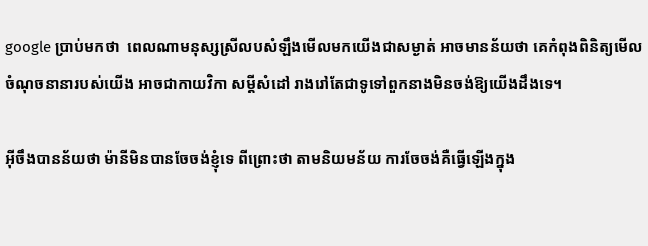google ប្រាប់មកថា  ពេលណាមនុស្សស្រីលបសំឡឹងមើលមកយើងជាសម្ងាត់ អាចមានន័យថា គេកំពុងពិនិត្យមើលចំណុចនានារបស់យើង អាចជាកាយវិកា សម្តីសំដៅ រាងរៅតែជាទូទៅពួកនាងមិនចង់ឱ្យយើងដឹងទេ។

អ៊ីចឹងបានន័យថា ម៉ានីមិនបានចែចង់ខ្ញុំទេ ពីព្រោះថា តាមនិយមន័យ ការចែចង់គឺធ្វើឡើងក្នុង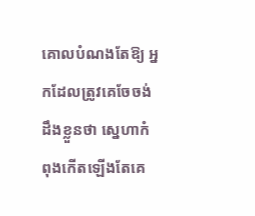គោលបំណងតែឱ្យ អ្នកដែលត្រូវគេចែចង់ដឹងខ្លួនថា ស្នេហាកំពុងកើតឡើងតែគេ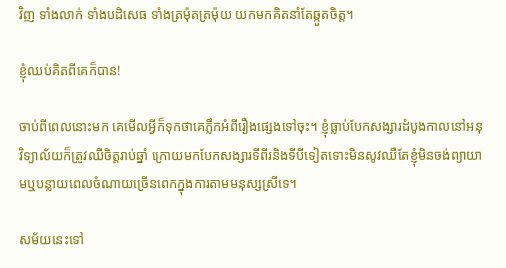វិញ ទាំងលាក់ ទាំងបដិសេធ ទាំងត្រម៉ុតត្រម៉ុយ យកមកគិតនាំតែឆ្កួតចិត្ត។

ខ្ញុំឈប់គិតពីគេក៏បាន!

ចាប់ពីពេលនោះមក គេមើលអ្វីក៏ទុកថាគេភ្លឹកអំពីរឿងផ្សេងទៅចុះ។ ខ្ញុំធ្លាប់បែកសង្សារដំបូងកាលនៅអនុវិទ្យាល័យក៏ត្រូវឈឺចិត្តរាប់ឆ្នាំ ក្រោយមកបែកសង្សារទីពីរនិងទីបីទៀតទោះមិនសូវឈឺតែខ្ញុំមិនចង់ព្យាយាមឬបន្លាយពេលចំណាយច្រើនពេកក្នុងការតាមមនុស្សស្រីទេ។

សម័យនេះទៅ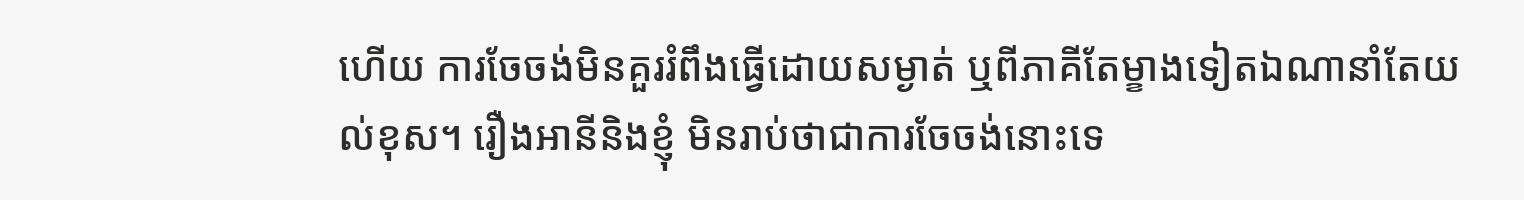ហើយ ការចែចង់មិនគួររំពឹងធ្វើដោយសម្ងាត់ ឬពីភាគីតែម្ខាងទៀតឯណានាំតែយល់ខុស។ រឿងអានីនិងខ្ញុំ មិនរាប់ថាជាការចែចង់នោះទេ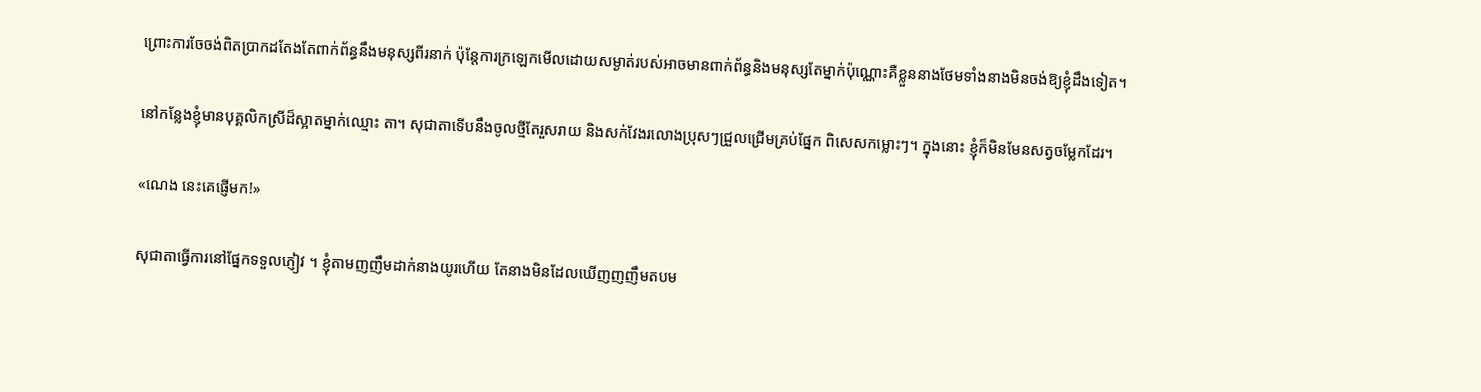ព្រោះការចែចង់ពិតប្រាកដតែងតែពាក់ព័ន្ធនឹងមនុស្សពីរនាក់ ប៉ុន្តែការក្រឡេកមើលដោយសម្ងាត់របស់អាចមានពាក់ព័ន្ធនិងមនុស្សតែម្នាក់ប៉ុណ្ណោះគឺខ្លួននាងថែមទាំងនាងមិនចង់ឱ្យខ្ញុំដឹងទៀត។

នៅកន្លែងខ្ញុំមានបុគ្គលិកស្រីដ៏ស្អាតម្នាក់ឈ្មោះ តា។ សុជាតាទើបនឹងចូលថ្មីតែរួសរាយ និងសក់វែងរលោងប្រុសៗជ្រួលជ្រើមគ្រប់ផ្នែក ពិសេសកម្លោះៗ។ ក្នុងនោះ ខ្ញុំក៏មិនមែនសត្វចម្លែកដែរ។

«ណេង នេះគេផ្ញើមក!»

សុជាតាធ្វើការនៅផ្នែកទទួលភ្ញៀវ ។ ខ្ញុំតាមញញឹមដាក់នាងយូរហើយ តែនាងមិនដែលឃើញញញឹមតបម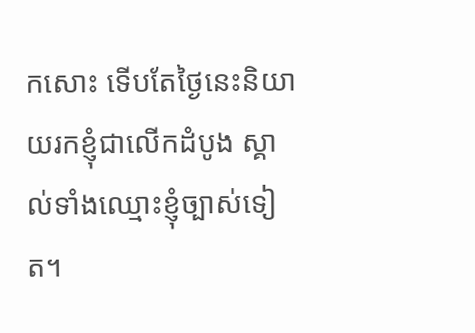កសោះ ទើបតែថ្ងៃនេះនិយាយរកខ្ញុំជាលើកដំបូង ស្គាល់ទាំងឈ្មោះខ្ញុំច្បាស់ទៀត។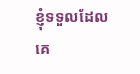ខ្ញុំទទួលដែលគេ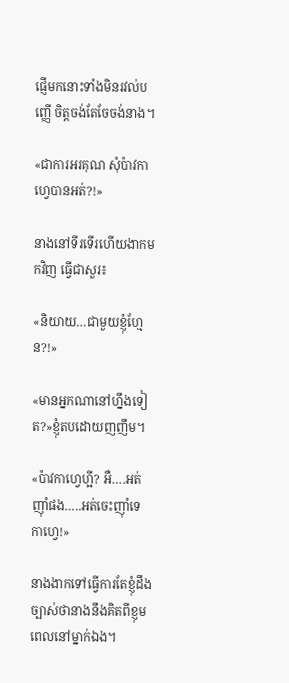ផ្ញើមកនោះទាំងមិនរវល់បញ្ញើ ចិត្តចង់តែចែចង់នាង។

«ជាការអរគុណ សុំប៉ាវកាហ្វេបានអត់?!»

នាងនៅទីរទើរហើយងាកមកវិញ ធ្វើជាសួរ៖

«និយាយ…ជាមួយខ្ញុំហ្មែន?!»

«មានអ្នកណានៅហ្នឹងទៀត?»ខ្ញុំតបដោយញញឹម។

«ប៉ាវកាហ្វេហ្អី? អឺ….អត់ញ៉ាំផង…..អត់ចេះញ៉ាំទេកាហ្វេ!»

នាងងាកទៅធ្វើការតែខ្ញុំដឹងច្បាស់ថានាងនឹងគិតពីខ្ញុមពេលនៅម្នាក់ឯង។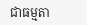ជាធម្មតា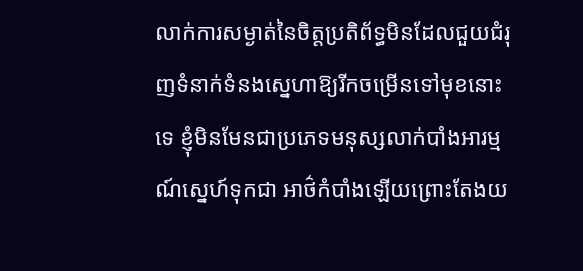លាក់ការសម្ងាត់នៃចិត្តប្រតិព័ទ្ធមិនដែលជួយជំរុញទំនាក់ទំនងស្នេហាឱ្យរីកចម្រើនទៅមុខនោះទេ ខ្ញុំមិនមែនជាប្រភេទមនុស្សលាក់បាំងអារម្មណ៍ស្នេហ៍ទុកជា អាថ៌កំបាំងឡើយព្រោះតែងយ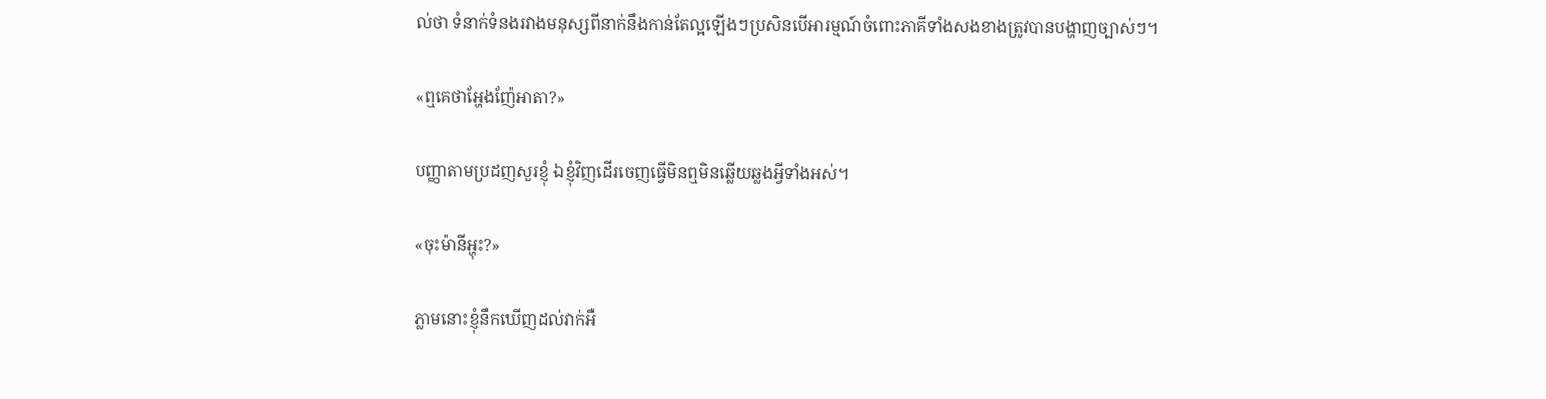ល់ថា ទំនាក់ទំនងរវាងមនុស្សពីនាក់នឹងកាន់តែល្អឡើងៗប្រសិនបើអារម្មណ៍ចំពោះភាគីទាំងសងខាងត្រូវបានបង្ហាញច្បាស់ៗ។

«ឮគេថាអ្ហែងញ៉ែអាតា?»

បញ្ញាតាមប្រដញសួរខ្ញុំ ឯខ្ញុំវិញដើរចេញធ្វើមិនឮមិនឆ្លើយឆ្លងអ្វីទាំងអស់។

«ចុះម៉ានីអ្ហុះ?»

ភ្លាមនោះខ្ញុំនឹកឃើញដល់វាក់អឺ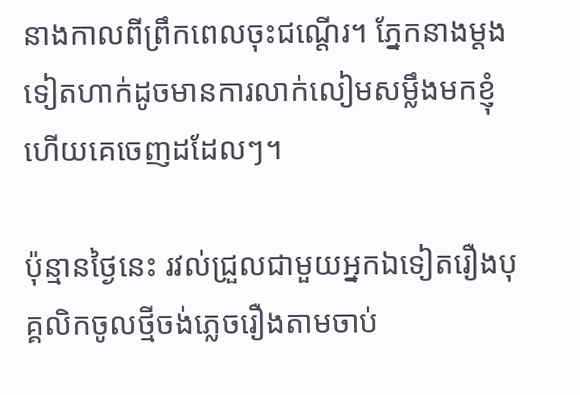នាងកាលពីព្រឹកពេលចុះជណ្តើរ។ ភ្នែកនាងម្តងទៀតហាក់ដូចមានការលាក់លៀមសម្លឹងមកខ្ញុំហើយគេចេញដដែលៗ។

ប៉ុន្មានថ្ងៃនេះ រវល់ជ្រួលជាមួយអ្នកឯទៀតរឿងបុគ្គលិកចូលថ្មីចង់ភ្លេចរឿងតាមចាប់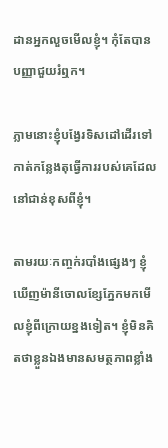ដានអ្នកលួចមើលខ្ញុំ។ កុំតែបានបញ្ញាជួយរំឮក។

ភ្លាមនោះខ្ញុំបង្វែរទិសដៅដើរទៅកាត់កន្លែងតុធ្វើការរបស់គេដែលនៅជាន់ខុសពីខ្ញុំ។

តាមរយៈកញ្ចក់របាំងផ្សេងៗ ខ្ញុំឃើញម៉ានីចោលខ្សែភ្នែកមកមើលខ្ញុំពីក្រោយខ្នងទៀត។ ខ្ញុំមិនគិតថាខ្លួនឯងមានសមត្ថភាពខ្លាំង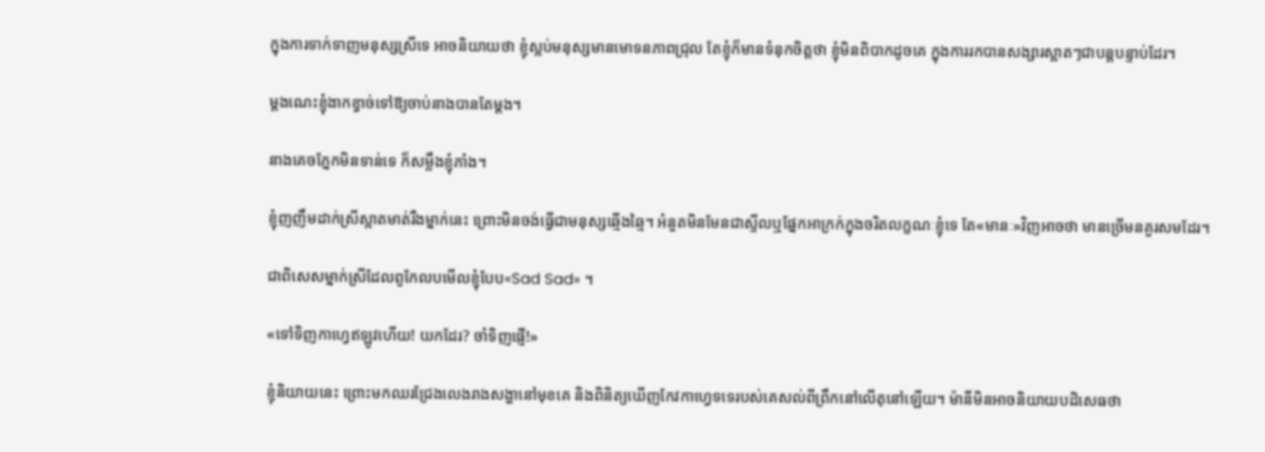ក្នុងការទាក់ទាញមនុស្សស្រីទេ អាចនិយាយថា ខ្ញុំស្អប់មនុស្សមានមោទនភាពជ្រុល តែខ្ញុំក៏មានទំនុកចិត្តថា ខ្ញុំមិនពិបាកដូចគេ ក្នុងការរកបានសង្សារស្អាតៗជាបន្តបន្ទាប់ដែរ។

ម្តងណេះខ្ញុំងាកខ្វាច់ទៅឱ្យចាប់នាងបានតែម្តង។

នាងគេចភ្នែកមិនទាន់ទេ ក៏សម្លឹងខ្ញុំភាំង។

ខ្ញុំញញឹមដាក់ស្រីស្អាតមាត់រឹងម្នាក់នេះ ព្រោះមិនចង់ធ្វើជាមនុស្សឆ្មើងឆ្មៃ។ អំនួតមិនមែនជាស្ទីលឬផ្នែកអាក្រក់ក្នុងចរិតលក្ខណៈខ្ញុំទេ តែ«មានៈ»វិញអាចថា មានច្រើមនគួរសមដែរ។

ជាពិសេសម្នាក់ស្រីដែលពូកែលបមើលខ្ញុំបែប«Sad Sad» ។

«ទៅទិញកាហ្វេឥឡូវហើយ! យកដែរ? ចាំទិញផ្ញើ!»

ខ្ញុំនិយាយនេះ ព្រោះមកឈរជ្រែងលេងរាងសង្ហានៅមុខគេ និងពិនិត្យឃើញកែវកាហ្វេទទេរបស់គេសល់ពីព្រឹកនៅលើតុនៅឡើយ។ ម៉ានីមិនអាចនិយាយបដិសេធថា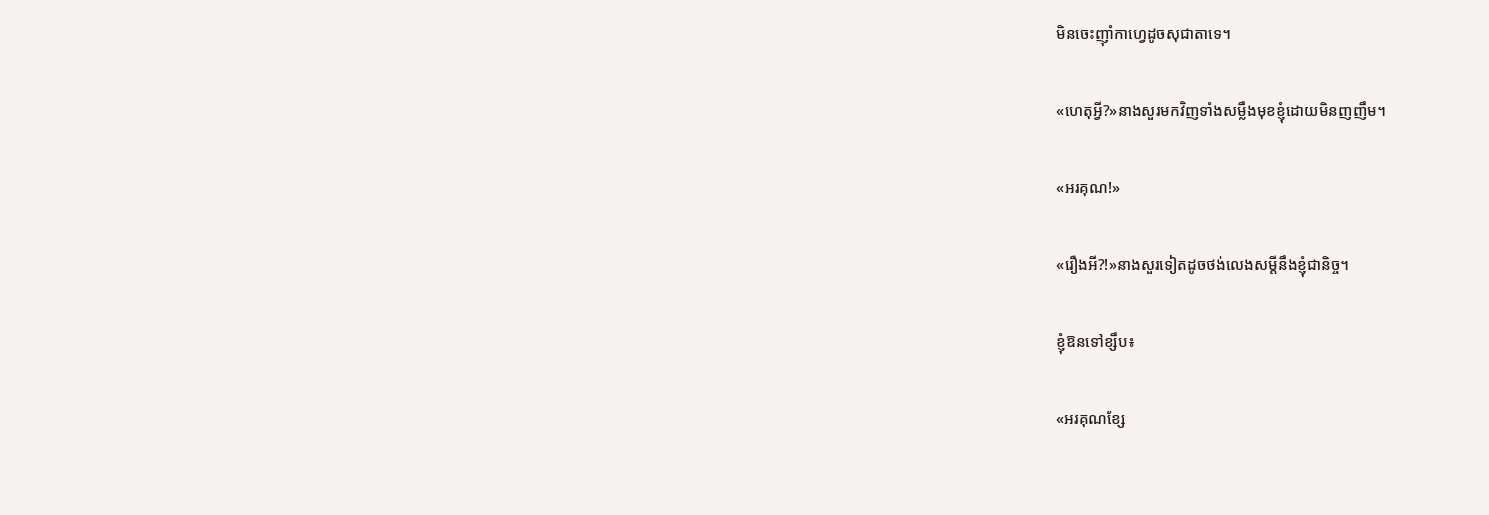មិនចេះញ៉ាំកាហ្វេដូចសុជាតាទេ។

«ហេតុអ្វី?»នាងសួរមកវិញទាំងសម្លឹងមុខខ្ញុំដោយមិនញញឹម។

«អរគុណ!»

«រឿងអី?!»នាងសួរទៀតដូចថង់លេងសម្តីនឹងខ្ញុំជានិច្ច។

ខ្ញុំឱនទៅខ្សឹប៖

«អរគុណខ្សែ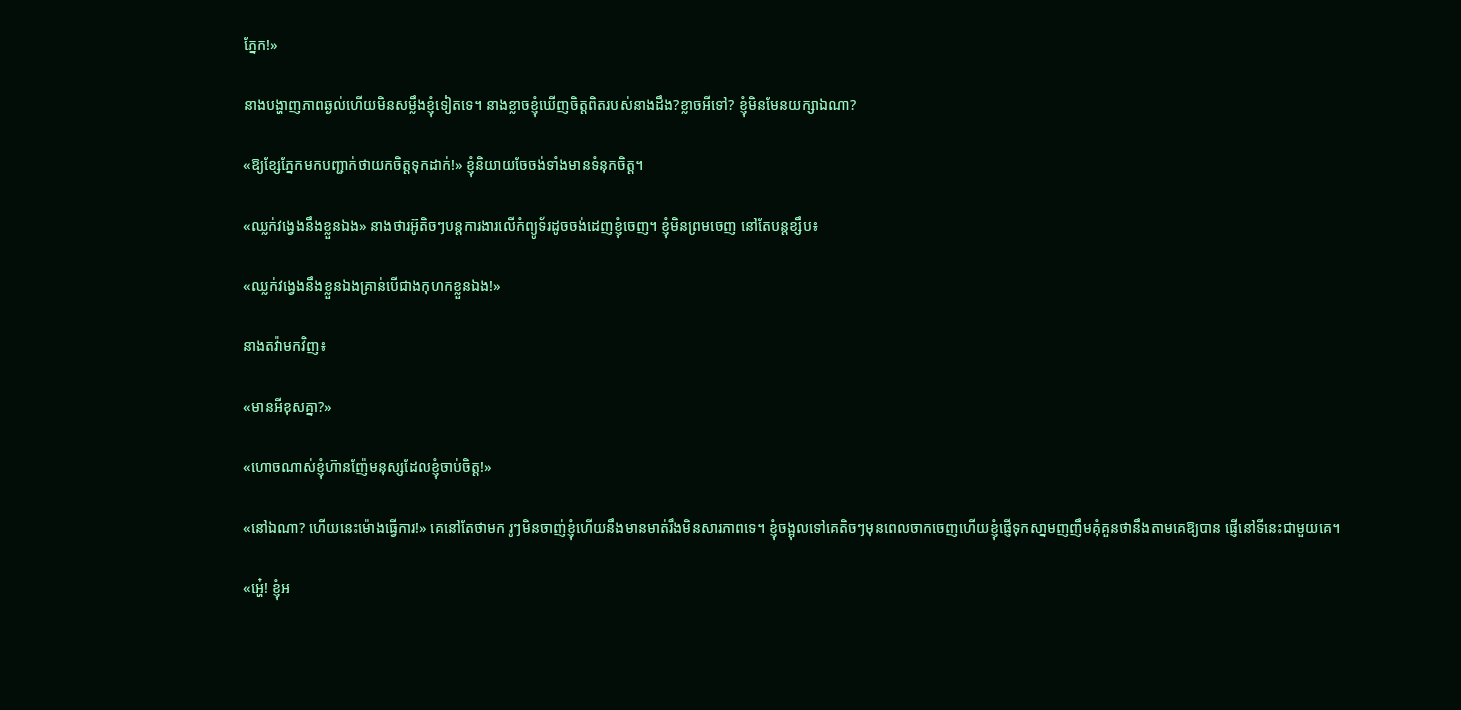ភ្នែក!»

នាងបង្ហាញភាពឆ្ងល់ហើយមិនសម្លឹងខ្ញុំទៀតទេ។ នាងខ្លាចខ្ញុំឃើញចិត្តពិតរបស់នាងដឹង?ខ្លាចអីទៅ? ខ្ញុំមិនមែនយក្សាឯណា?

«ឱ្យខ្សែភ្នែកមកបញ្ជាក់ថាយកចិត្តទុកដាក់!» ខ្ញុំនិយាយចែចង់ទាំងមានទំនុកចិត្ត។

«ឈ្លក់វង្វេងនឹងខ្លួនឯង» នាងថារអ៊ូតិចៗបន្តការងារលើកំព្យូទ័រដូចចង់ដេញខ្ញុំចេញ។ ខ្ញុំមិនព្រមចេញ នៅតែបន្តខ្សឹប៖

«ឈ្លក់វង្វេងនឹងខ្លួនឯងគ្រាន់បើជាងកុហកខ្លួនឯង!»

នាងតវ៉ាមកវិញ៖

«មានអីខុសគ្នា?»

«ហោចណាស់ខ្ញុំហ៊ានញ៉ែមនុស្សដែលខ្ញុំចាប់ចិត្ត!»

«នៅឯណា? ហើយនេះម៉ោងធ្វើការ!» គេនៅតែថាមក រូៗមិនចាញ់ខ្ញុំហើយនឹងមានមាត់រឹងមិនសារភាពទេ។ ខ្ញុំចង្អុលទៅគេតិចៗមុនពេលចាកចេញហើយខ្ញុំផ្ញើទុកសា្នមញញឹមគុំគួនថានឹងតាមគេឱ្យបាន ផ្ញើនៅទីនេះជាមួយគេ។

«អ្ហេ៎! ខ្ញុំអ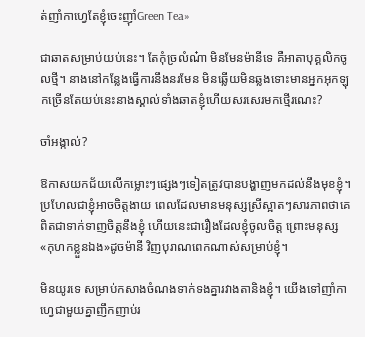ត់ញាំកាហ្វេតែខ្ញុំចេះញ៉ាំGreen Tea»

ជាឆាតសម្រាប់យប់នេះ។ តែកុំច្រលំណ៎ា មិនមែនម៉ានីទេ គឺអាតាបុគ្គលិកចូលថ្មី។ នាងនៅកន្លែងធ្វើការនឹងនរមែន មិនឆ្លើយមិនឆ្លងទោះមានអ្នកអុកឡុកច្រើនតែយប់នេះនាងស្គាល់ទាំងឆាតខ្ញុំហើយសរសេរមកថ្មើរណេះ?

ចាំអង្កាល់?

ឱកាសយកជ័យលើកម្លោះៗផ្សេងៗទៀតត្រូវបានបង្ហាញមកដល់នឹងមុខខ្ញុំ។ ប្រហែលជាខ្ញុំអាចចិត្តងាយ ពេលដែលមានមនុស្សស្រីស្អាតៗសារភាពថាគេពិតជាទាក់ទាញចិត្តនឹងខ្ញុំ ហើយនេះជារឿងដែលខ្ញុំចូលចិត្ត ព្រោះមនុស្ស«កុហកខ្លួនឯង»ដូចម៉ានី វិញបុរាណពេកណាស់សម្រាប់ខ្ញុំ។

មិនយូរទេ សម្រាប់កសាងចំណងទាក់ទងគ្នារវាងតានិងខ្ញុំ។ យើងទៅញាំកាហ្វេជាមួយគ្នាញឹកញាប់រ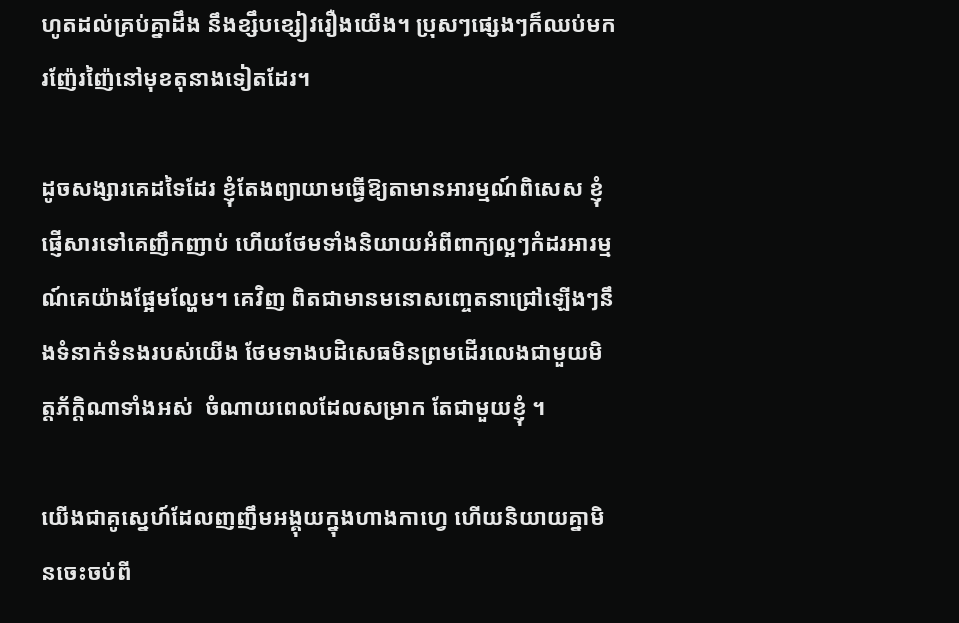ហូតដល់គ្រប់គ្នាដឹង នឹងខ្សឹបខ្សៀវរឿងយើង។ ប្រុសៗផ្សេងៗក៏ឈប់មករញ៉ែរញ៉ៃនៅមុខតុនាងទៀតដែរ។

ដូចសង្សារគេដទៃដែរ ខ្ញុំតែងព្យាយាមធ្វើឱ្យតាមានអារម្មណ៍ពិសេស ខ្ញុំផ្ញើសារទៅគេញឹកញាប់ ហើយថែមទាំងនិយាយអំពីពាក្យល្អៗកំដរអារម្មណ៍គេយ៉ាងផ្អែមល្ហែម។ គេវិញ ពិតជាមានមនោសញ្ចេតនាជ្រៅឡើងៗនឹងទំនាក់ទំនងរបស់យើង ថែមទាងបដិសេធមិនព្រមដើរលេងជាមួយមិត្តភ័ក្តិណាទាំងអស់  ចំណាយពេលដែលសម្រាក តែជាមួយខ្ញុំ ។

យើងជាគូស្នេហ៍ដែលញញឹមអង្គុយក្នុងហាងកាហ្វេ ហើយនិយាយគ្នាមិនចេះចប់ពី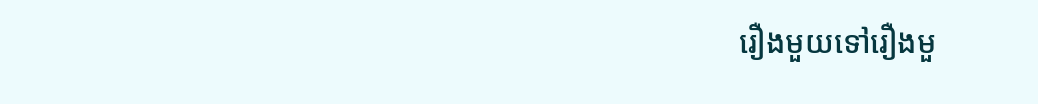រឿងមួយទៅរឿងមួ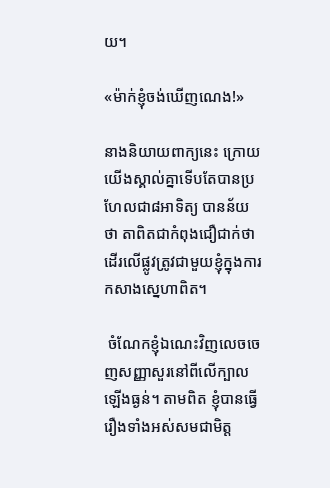យ។

«ម៉ាក់ខ្ញុំចង់ឃើញណេង!»

នាងនិយាយពាក្យនេះ ក្រោយយើងស្គាល់គ្នាទើបតែបានប្រហែលជា៨អាទិត្យ បានន័យថា តាពិតជាកំពុងជឿជាក់ថា ដើរលើផ្លូវត្រូវជាមួយខ្ញុំក្នុងការកសាងស្នេហាពិត។

 ចំណែកខ្ញុំឯណេះវិញលេចចេញសញ្ញាសួរនៅពីលើក្បាលឡើងធ្ងន់។ តាមពិត ខ្ញុំបានធ្វើរឿងទាំងអស់សមជាមិត្ត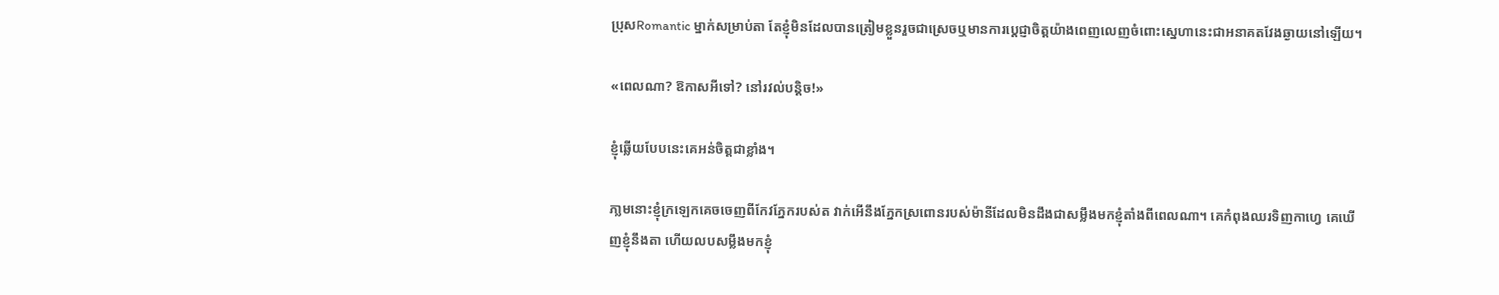ប្រុសRomantic ម្នាក់សម្រាប់តា តែខ្ញុំមិនដែលបានត្រៀមខ្លួនរួចជាស្រេចឬមានការប្តេជ្ញាចិត្តយ៉ាងពេញលេញចំពោះស្នេហានេះជាអនាគតវែងឆ្ងាយនៅឡើយ។

«ពេលណា? ឱកាសអីទៅ? នៅរវល់បន្តិច!»

ខ្ញុំឆ្លើយបែបនេះគេអន់ចិត្តជាខ្លាំង។

ភា្លមនោះខ្ញុំក្រឡេកគេចចេញពីកែវភ្នែករបស់ត វាក់អើនឹងភ្នែកស្រពោនរបស់ម៉ានីដែលមិនដឹងជាសម្លឹងមកខ្ញុំតាំងពីពេលណា។ គេកំពុងឈរទិញកាហ្វេ គេឃើញខ្ញុំនឹងតា ហើយលបសម្លឹងមកខ្ញុំ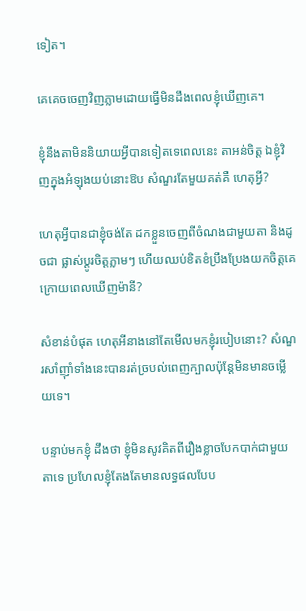ទៀត។

គេគេចចេញវិញភ្លាមដោយធ្វើមិនដឹងពេលខ្ញុំឃើញគេ។

ខ្ញុំនឹងតាមិននិយាយអ្វីបានទៀតទេពេលនេះ តាអន់ចិត្ត ឯខ្ញុំវិញក្នុងអំឡុងយប់នោះឱប សំណួរតែមួយគត់គឺ ហេតុអ្វី?

ហេតុអ្វីបានជាខ្ញុំចង់តែ ដកខ្លួនចេញពីចំណងជាមួយតា និងដូចជា ផ្លាស់ប្តូរចិត្តភ្លាមៗ ហើយឈប់ខិតខំប្រឹងប្រែងយកចិត្តគេ  ក្រោយពេលឃើញម៉ានី?

សំខាន់បំផុត ហេតុអីនាងនៅតែមើលមកខ្ញុំរបៀបនោះ? សំណួរសាំញ៉ាំទាំងនេះបានរត់ច្របល់ពេញក្បាលប៉ុន្តែមិនមានចម្លើយទេ។

បន្ទាប់មកខ្ញុំ ដឹងថា ខ្ញុំមិនសូវគិតពីរឿងខ្លាចបែកបាក់ជាមួយតាទេ ប្រហែលខ្ញុំតែងតែមានលទ្ធផលបែប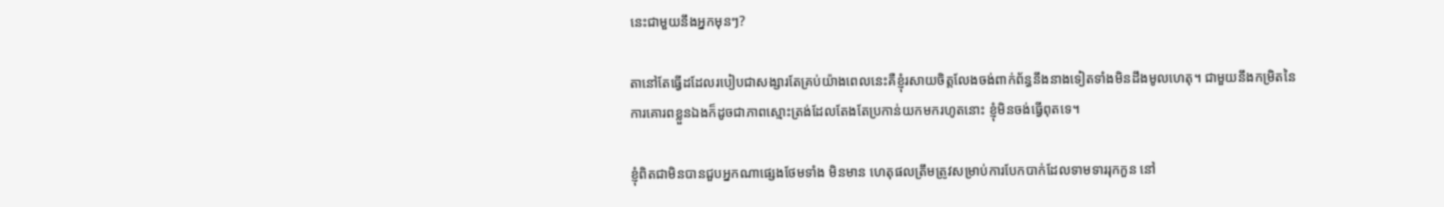នេះជាមួយនឹងអ្នកមុនៗ?

តានៅតែធ្វើដដែលរបៀបជាសង្សារតែគ្រប់យ៉ាងពេលនេះគឺខ្ញុំរសាយចិត្តលែងចង់ពាក់ព័ន្ធនឹងនាងទៀតទាំងមិនដឹងមូលហេតុ។ ជាមួយនឹងកម្រិតនៃការគោរពខ្លួនឯងក៏ដូចជាភាពស្មោះត្រង់ដែលតែងតែប្រកាន់យកមករហូតនោះ ខ្ញុំមិនចង់ធ្វើពុតទេ។

ខ្ញុំពិតជាមិនបានជួបអ្នកណាផ្សេងថែមទាំង មិនមាន ហេតុផលត្រឹមត្រូវសម្រាប់ការបែកបាក់ដែលទាមទាររុកកួន នៅ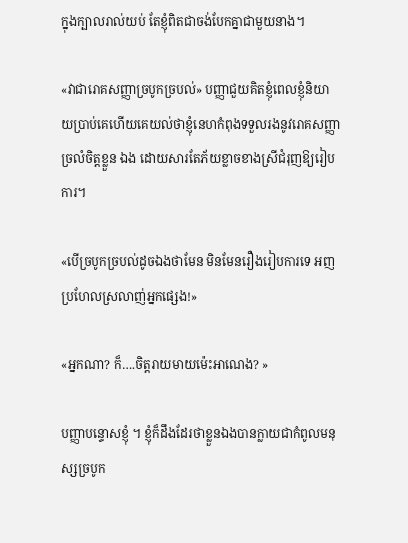ក្នុងក្បាលរាល់យប់ តែខ្ញុំពិតជាចង់បែកគ្នាជាមួយនាង។

«វាជារោគសញ្ញាច្របូកច្របល់» បញ្ញាជួយគិតខ្ញុំពេលខ្ញុំនិយាយប្រាប់គេហើយគេយល់ថាខ្ញុំនេហកំពុងទទួលរងនូវរោគសញ្ញាច្រលំចិត្តខ្លួន ឯង ដោយសារតែភ័យខ្លាចខាងស្រីជំរុញឱ្យរៀបការ។

«បើច្របូកច្របល់ដូចឯងថាមែន មិនមែនរឿងរៀបការទេ អញប្រហែលស្រលាញ់អ្នកផ្សេង!»

«អ្នកណា? ក៏….ចិត្តរាយមាយម៉េះអាណេង? »

បញ្ញាបន្ទោសខ្ញុំ ។ ខ្ញុំក៏ដឹងដែរថាខ្លួនឯងបានក្លាយជាកំពូលមនុស្សច្របូក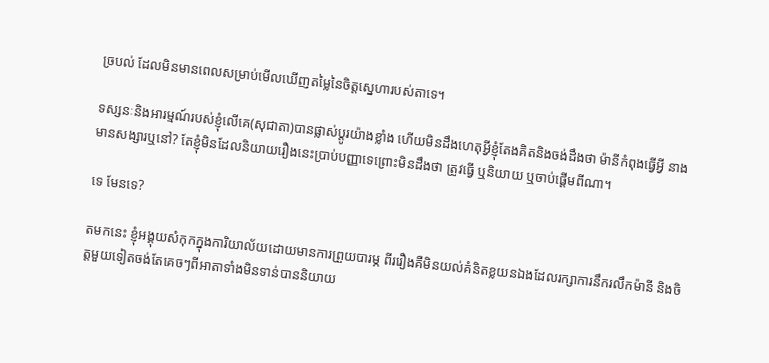ច្របល់ ដែលមិនមានពេលសម្រាប់មើលឃើញតម្លៃនៃចិត្តស្នេហារបស់តាទេ។

ទស្សនៈនិងអារម្មណ៍របស់ខ្ញុំលើគេ(សុជាតា)បានផ្លាស់ប្តូរយ៉ាងខ្លាំង ហើយមិនដឹងហេតុអ្វីខ្ញុំតែងគិតនិងចង់ដឹងថា ម៉ានីកំពុងធ្វើអ្វី នាងមានសង្សារឬនៅ? តែខ្ញុំមិនដែលនិយាយរឿងនេះប្រាប់បញ្ញាទេព្រោះមិនដឹងថា ត្រូវធ្វើ ឬនិយាយ ឬចាប់ផ្តើមពីណា។

ទេ មែនទេ?

តមកនេះ ខ្ញុំអង្គុយសំកុកក្នុងការិយាល័យដោយមានការព្រួយបារម្ភ ពីររឿងគឺមិនយល់គំនិតខ្លយនឯងដែលរក្សាការនឹករលឹកម៉ានី និងចិត្តមួយទៀតចង់តែគេចៗពីអាតាទាំងមិនទាន់បាននិយាយ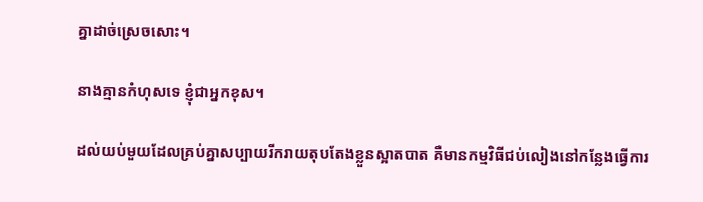គ្នាដាច់ស្រេចសោះ។

នាងគ្មានកំហុសទេ ខ្ញុំជាអ្នកខុស។

ដល់យប់មួយដែលគ្រប់គ្នាសប្បាយរីករាយតុបតែងខ្លួនស្អាតបាត គឺមានកម្មវិធីជប់លៀងនៅកន្លែងធ្វើការ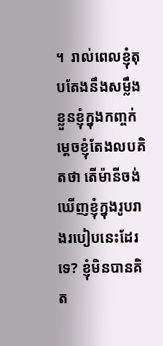។  រាល់ពេលខ្ញុំតុបតែងនឹងសម្លឹងខ្លួនខ្ញុំក្នុងកញ្ចក់ ម្តេចខ្ញុំតែងលបគិតថា តើម៉ានីចង់ឃើញខ្ញុំក្នុងរូបរាងរបៀបនេះដែរទេ? ខ្ញុំមិនបានគិត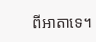ពីអាតាទេ។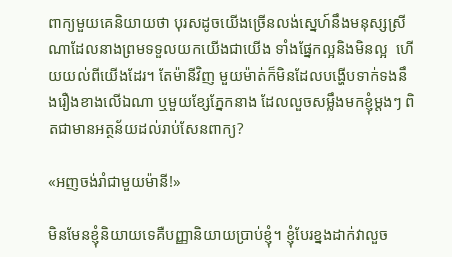ពាក្យមួយគេនិយាយថា បុរសដូចយើងច្រើនលង់ស្នេហ៍នឹងមនុស្សស្រី ណាដែលនាងព្រមទទួលយកយើងជាយើង ទាំងផ្នែកល្អនិងមិនល្អ  ហើយយល់ពីយើងដែរ។ តែម៉ានីវិញ មួយម៉ាត់ក៏មិនដែលបង្ហើបទាក់ទងនឹងរឿងខាងលើឯណា ឬមួយខ្សែភ្នែកនាង ដែលលួចសម្លឹងមកខ្ញុំម្តងៗ ពិតជាមានអត្ថន័យដល់រាប់សែនពាក្យ?

«អញចង់រាំជាមួយម៉ានី!»

មិនមែនខ្ញុំនិយាយទេគឺបញ្ញានិយាយប្រាប់ខ្ញុំ។ ខ្ញុំបែរខ្នងដាក់វាលួច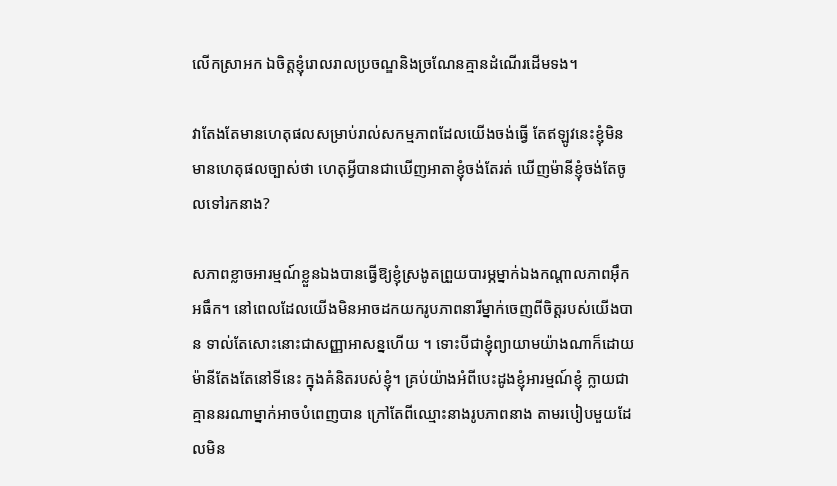លើកស្រាអក ឯចិត្តខ្ញុំរោលរាលប្រចណ្ឌនិងច្រណែនគ្មានដំណើរដើមទង។

វាតែងតែមានហេតុផលសម្រាប់រាល់សកម្មភាពដែលយើងចង់ធ្វើ តែឥឡូវនេះខ្ញុំមិនមានហេតុផលច្បាស់ថា ហេតុអ្វីបានជាឃើញអាតាខ្ញុំចង់តែរត់ ឃើញម៉ានីខ្ញុំចង់តែចូលទៅរកនាង?

សភាពខ្លាចអារម្មណ៍ខ្លួនឯងបានធ្វើឱ្យខ្ញុំស្រងូតព្រួយបារម្ភម្នាក់ឯងកណ្តាលភាពអ៊ឹកអធឹក។ នៅពេលដែលយើងមិនអាចដកយករូបភាពនារីម្នាក់ចេញពីចិត្តរបស់យើងបាន ទាល់តែសោះនោះជាសញ្ញាអាសន្នហើយ ។ ទោះបីជាខ្ញុំព្យាយាមយ៉ាងណាក៏ដោយ ម៉ានីតែងតែនៅទីនេះ ក្នុងគំនិតរបស់ខ្ញុំ។ គ្រប់យ៉ាងអំពីបេះដូងខ្ញុំអារម្មណ៍ខ្ញុំ ក្លាយជាគ្មាននរណាម្នាក់អាចបំពេញបាន ក្រៅតែពីឈ្មោះនាងរូបភាពនាង តាមរបៀបមួយដែលមិន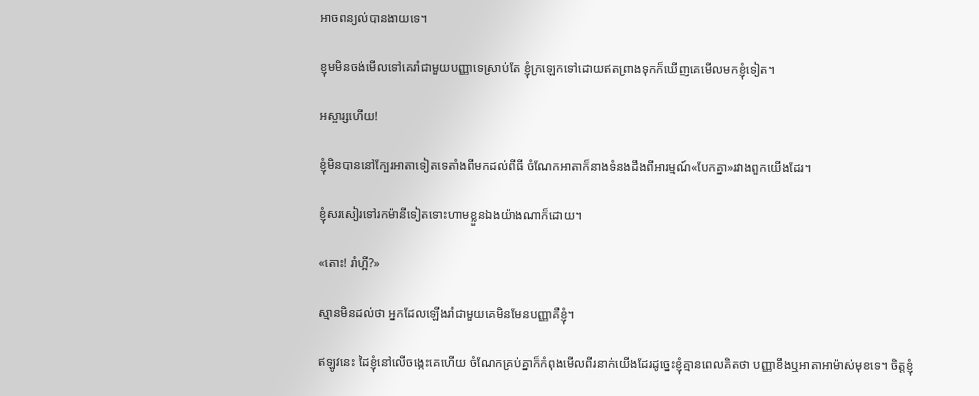អាចពន្យល់បានងាយទេ។

ខ្ញុមមិនចង់មើលទៅគេរាំជាមួយបញ្ញាទេស្រាប់តែ ខ្ញុំក្រឡេកទៅដោយឥតព្រាងទុកក៏ឃើញគេមើលមកខ្ញុំទៀត។

អស្ចារ្សហើយ!

ខ្ញុំមិនបាននៅក្បែរអាតាទៀតទេតាំងពីមកដល់ពីធី ចំណែកអាតាក៏នាងទំនងដឹងពីអារម្មណ៍«បែកគ្នា»រវាងពួកយើងដែរ។

ខ្ញុំសរសៀរទៅរកម៉ានីទៀតទោះហាមខ្លួនឯងយ៉ាងណាក៏ដោយ។

«តោះ! រាំហ្អី?»

ស្មានមិនដល់ថា អ្នកដែលឡើងរាំជាមួយគេមិនមែនបញ្ញាគឺខ្ញុំ។

ឥឡូវនេះ ដៃខ្ញុំនៅលើចង្កេះគេហើយ ចំណែកគ្រប់គ្នាក៏កំពុងមើលពីរនាក់យើងដែរដូច្នេះខ្ញុំគ្មានពេលគិតថា បញ្ញាខឹងឬអាតាអាម៉ាស់មុខទេ។ ចិត្តខ្ញុំ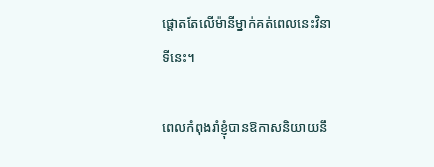ផ្តោតតែលើម៉ានីម្នាក់គត់ពេលនេះវិនាទីនេះ។

ពេលកំពុងរាំខ្ញុំបានឱកាសនិយាយនឹ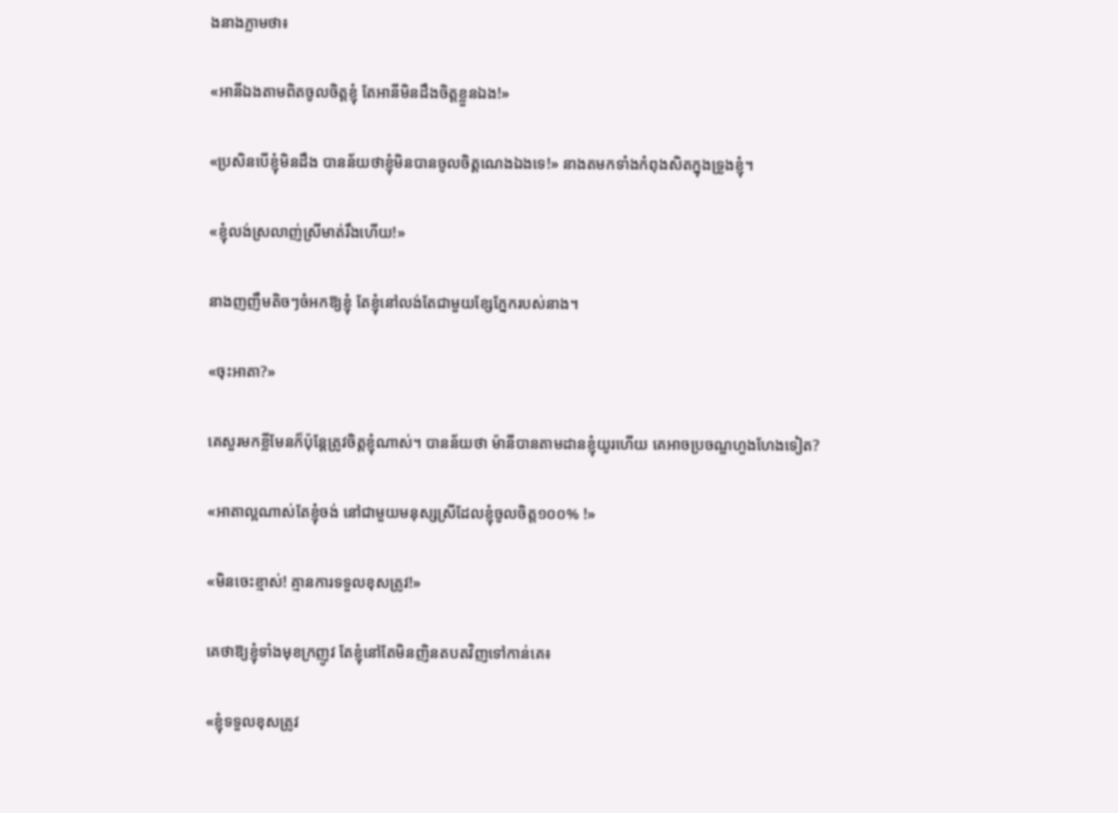ងនាងភ្លាមថា៖

«អានីឯងតាមពិតចូលចិត្តខ្ញុំ តែអានីមិនដឹងចិត្តខ្លួនឯង!»

«ប្រសិនបើខ្ញុំមិនដឹង បានន័យថាខ្ញុំមិនបានចូលចិត្តណេងឯងទេ!» នាងតមកទាំងកំពុងសិតក្នុងទ្រូងខ្ញុំ។

«ខ្ញុំលង់ស្រលាញ់ស្រីមាត់រឹងហើយ!»

នាងញញឹមតិចៗចំអកឱ្យខ្ញុំ តែខ្ញុំនៅលង់តែជាមួយខ្សែភ្នែករបស់នាង។

«ចុះអាតា?»

គេសួរមកខ្លីមែនក៏ប៉ុន្តែត្រូវចិត្តខ្ញុំណាស់។ បានន័យថា ម៉ានីបានតាមដានខ្ញុំយូរហើយ គេអាចប្រចណ្ឌហួងហែងទៀត?

«អាតាល្អណាស់តែខ្ញុំចង់ នៅជាមួយមនុស្សស្រីដែលខ្ញុំចូលចិត្ត១០០% !»

«មិនចេះខ្មាស់! គ្មានការទទួលខុសត្រូវ!»

គេថាឱ្យខ្ញុំទាំងមុខក្រញូវ តែខ្ញុំនៅតែមិនញិនតបតវិញទៅកាន់គេ៖

«ខ្ញុំទទួលខុសត្រូវ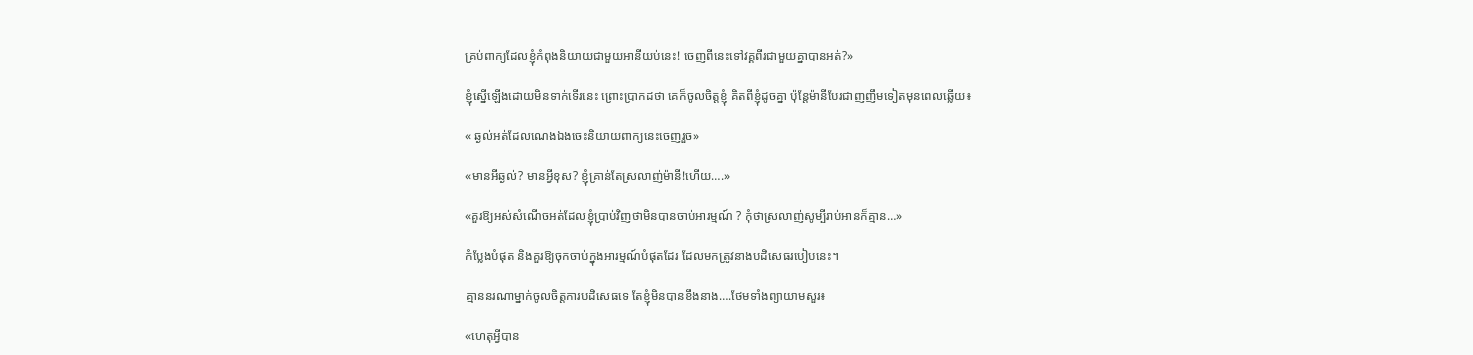គ្រប់ពាក្យដែលខ្ញុំកំពុងនិយាយជាមួយអានីយប់នេះ! ចេញពីនេះទៅវគ្គពីរជាមួយគ្នាបានអត់?»

ខ្ញុំស្នើឡើងដោយមិនទាក់ទើរនេះ ព្រោះប្រាកដថា គេក៏ចូលចិត្តខ្ញុំ គិតពីខ្ញុំដូចគ្នា ប៉ុន្តែម៉ានីបែរជាញញឹមទៀតមុនពេលឆ្លើយ៖

« ឆ្ងល់អត់ដែលណេងឯងចេះនិយាយពាក្យនេះចេញរួច»

«មានអីឆ្ងល់? មានអ្វីខុស? ខ្ញុំគ្រាន់តែស្រលាញ់ម៉ានី!ហើយ….»

«គួរឱ្យអស់សំណើចអត់ដែលខ្ញុំប្រាប់វិញថាមិនបានចាប់អារម្មណ៍ ? កុំថាស្រលាញ់សូម្បីរាប់អានក៏គ្មាន…»

កំប្លែងបំផុត និងគួរឱ្យចុកចាប់ក្នុងអារម្មណ៍បំផុតដែរ ដែលមកត្រូវនាងបដិសេធរបៀបនេះ។

គ្មាននរណាម្នាក់ចូលចិត្តការបដិសេធទេ តែខ្ញុំមិនបានខឹងនាង….ថែមទាំងព្យាយាមសួរ៖

«ហេតុអ្វីបាន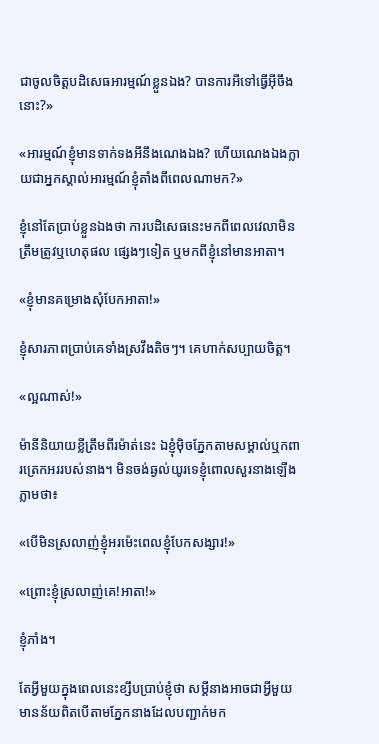ជាចូលចិត្តបដិសេធអារម្មណ៍ខ្លួនឯង? បានការអីទៅធ្វើអ៊ីចឹងនោះ?»

«អារម្មណ៍ខ្ញុំមានទាក់ទងអីនឹងណេងឯង? ហើយណេងឯងក្លាយជាអ្នកស្គាល់អារម្មណ៍ខ្ញុំតាំងពីពេលណាមក?»

ខ្ញុំនៅតែប្រាប់ខ្លួនឯងថា ការបដិសេធនេះមកពីពេលវេលាមិនត្រឹមត្រូវឬហេតុផល ផ្សេងៗទៀត ឬមកពីខ្ញុំនៅមានអាតា។

«ខ្ញុំមានគម្រោងសុំបែកអាតា!»

ខ្ញុំសារភាពប្រាប់គេទាំងស្រវឹងតិចៗ។ គេហាក់សប្បាយចិត្ត។

«ល្អណាស់!»

ម៉ានីនិយាយខ្លីត្រឹមពីរម៉ាត់នេះ ឯខ្ញុំម៉ិចភ្នែកតាមសម្គាល់ឬកពារត្រេកអររបស់នាង។ មិនចង់ឆ្ងល់យូរទេខ្ញុំពោលសួរនាងឡើងភ្លាមថា៖

«បើមិនស្រលាញ់ខ្ញុំអរម៉េះពេលខ្ញុំបែកសង្សារ!»

«ព្រោះខ្ញុំស្រលាញ់គេ!អាតា!»

ខ្ញុំភាំង។

តែអ្វីមួយក្នុងពេលនេះខ្សឹបប្រាប់ខ្ញុំថា សម្តីនាងអាចជាអ្វីមួយមានន័យពិតបើតាមភ្នែកនាងដែលបញ្ជាក់មក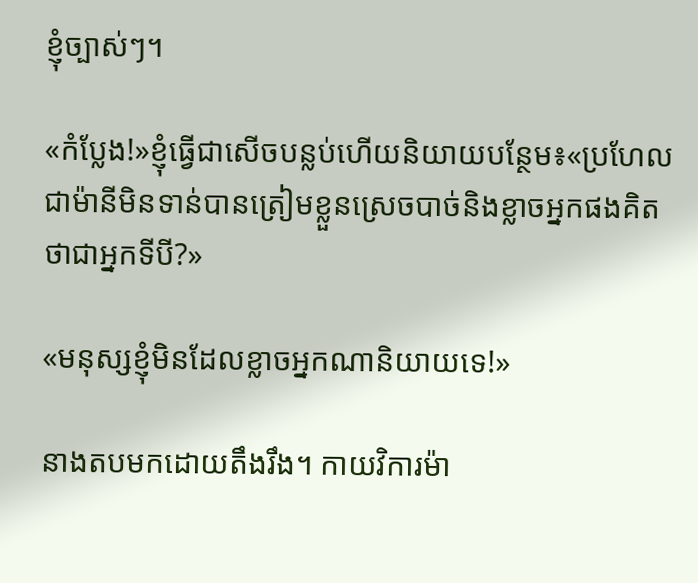ខ្ញុំច្បាស់ៗ។

«កំប្លែង!»ខ្ញុំធ្វើជាសើចបន្លប់ហើយនិយាយបន្ថែម៖«ប្រហែលជាម៉ានីមិនទាន់បានត្រៀមខ្លួនស្រេចបាច់និងខ្លាចអ្នកផងគិតថាជាអ្នកទីបី?»

«មនុស្សខ្ញុំមិនដែលខ្លាចអ្នកណានិយាយទេ!»

នាងតបមកដោយតឹងរឹង។ កាយវិការម៉ា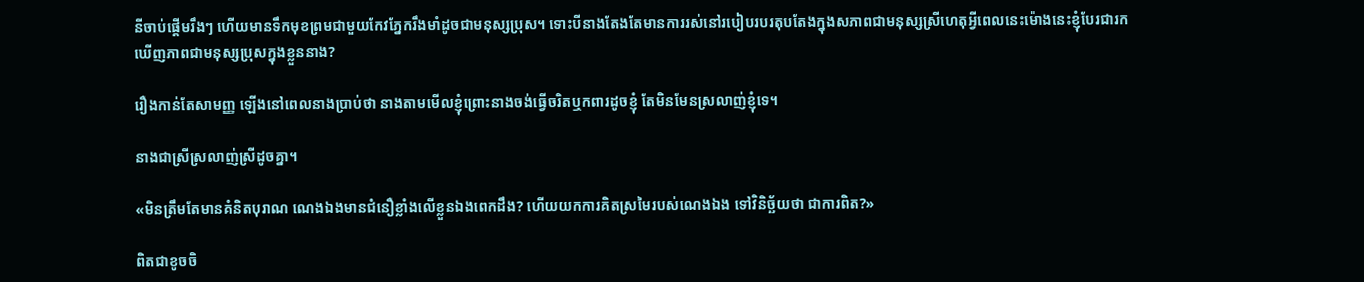នីចាប់ផ្តើមរឹងៗ ហើយមានទឹកមុខព្រមជាមួយកែវភ្នែករឹងមាំដូចជាមនុស្សប្រុស។ ទោះបីនាងតែងតែមានការរស់នៅរបៀបរបរតុបតែងក្នុងសភាពជាមនុស្សស្រីហេតុអ្វីពេលនេះម៉ោងនេះខ្ញុំបែរជារកឃើញភាពជាមនុស្សប្រុសក្នុងខ្លួននាង?

រឿងកាន់តែសាមញ្ញ ឡើងនៅពេលនាងប្រាប់ថា នាងតាមមើលខ្ញុំព្រោះនាងចង់ធ្វើចរិតឬកពារដូចខ្ញុំ តែមិនមែនស្រលាញ់ខ្ញុំទេ។

នាងជាស្រីស្រលាញ់ស្រីដូចគ្នា។

«មិនត្រឹមតែមានគំនិតបុរាណ ណេងឯងមានជំនឿខ្លាំងលើខ្លួនឯងពេកដឹង? ហើយយកការគិតស្រមៃរបស់ណេងឯង ទៅវិនិច្ឆ័យថា ជាការពិត?»

ពិតជាខូចចិ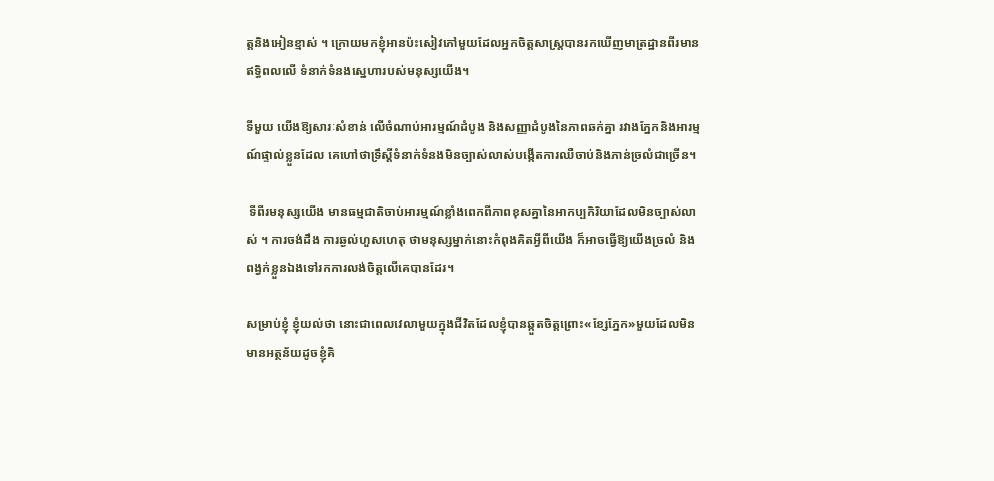ត្តនិងអៀនខ្មាស់ ។ ក្រោយមកខ្ញុំអានប៉ះសៀវភៅមួយដែលអ្នកចិត្តសាស្រ្តបានរកឃើញមាត្រដ្ឋានពីរមានឥទ្ធិពលលើ ទំនាក់ទំនងស្នេហារបស់មនុស្សយើង។

ទីមួយ យើងឱ្យសារៈសំខាន់ លើចំណាប់អារម្មណ៍ដំបូង និងសញ្ញាដំបូងនៃភាពឆក់គ្នា រវាងភ្នែកនិងអារម្មណ៍ផ្ទាល់ខ្លួនដែល គេហៅថាទ្រឹស្តីទំនាក់ទំនងមិនច្បាស់លាស់បង្កើតការឈឺចាប់និងភាន់ច្រលំជាច្រើន។

 ទីពីរមនុស្សយើង មានធម្មជាតិចាប់អារម្មណ៍ខ្លាំងពេកពីភាពខុសគ្នានៃអាកប្បកិរិយាដែលមិនច្បាស់លាស់ ។ ការចង់ដឹង ការឆ្ងល់ហួសហេតុ ថាមនុស្សម្នាក់នោះកំពុងគិតអ្វីពីយើង ក៏អាចធ្វើឱ្យយើងច្រលំ និងពង្វក់ខ្លួនឯងទៅរកការលង់ចិត្តលើគេបានដែរ។

សម្រាប់ខ្ញុំ ខ្ញុំយល់ថា នោះជាពេលវេលាមួយក្នុងជីវិតដែលខ្ញុំបានឆ្កួតចិត្តព្រោះ«ខ្សែភ្នែក»មួយដែលមិនមានអត្ថន័យដូចខ្ញុំគិ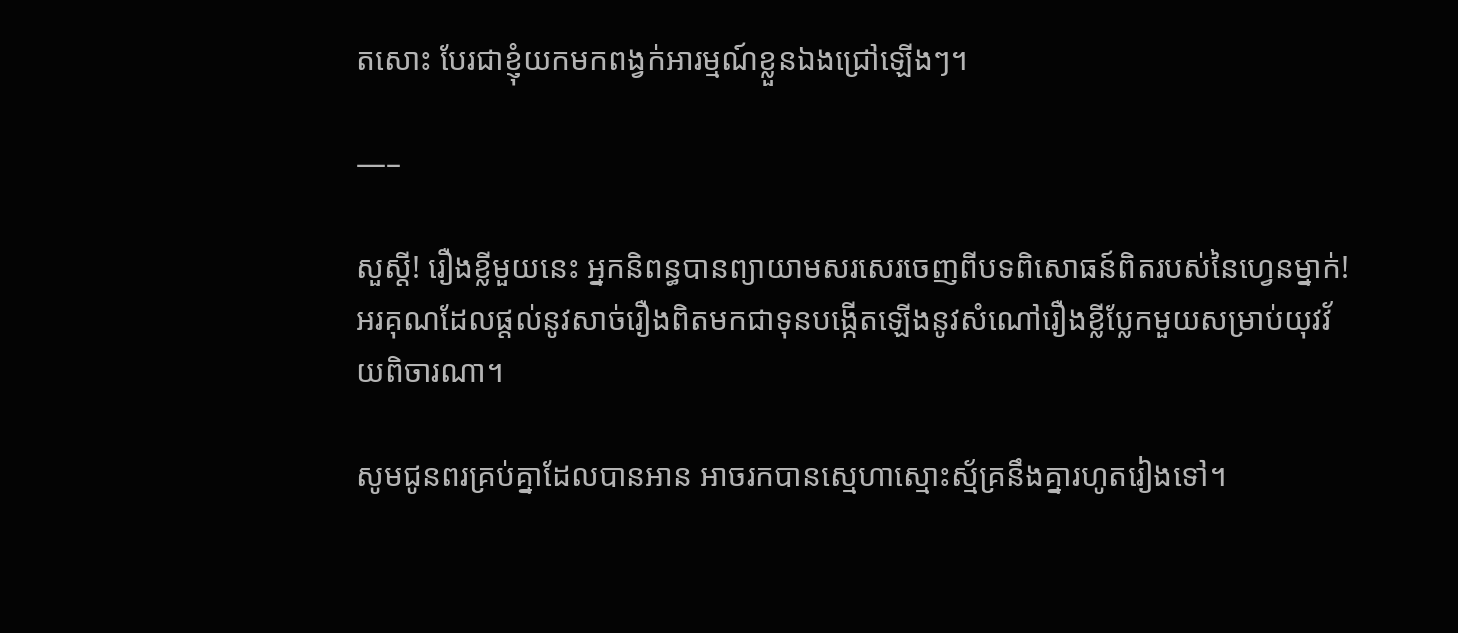តសោះ បែរជាខ្ញុំយកមកពង្វក់អារម្មណ៍ខ្លួនឯងជ្រៅឡើងៗ។

—–

សួស្តី! រឿងខ្លីមួយនេះ អ្នកនិពន្ធបានព្យាយាមសរសេរចេញពីបទពិសោធន៍ពិតរបស់នៃហ្វេនម្នាក់! អរគុណដែលផ្តល់នូវសាច់រឿងពិតមកជាទុនបង្កើតឡើងនូវសំណៅរឿងខ្លីប្លែកមួយសម្រាប់យុវវ័យពិចារណា។

សូមជូនពរគ្រប់គ្នាដែលបានអាន អាចរកបានស្មេហាស្មោះស្ម័គ្រនឹងគ្នារហូតរៀងទៅ។